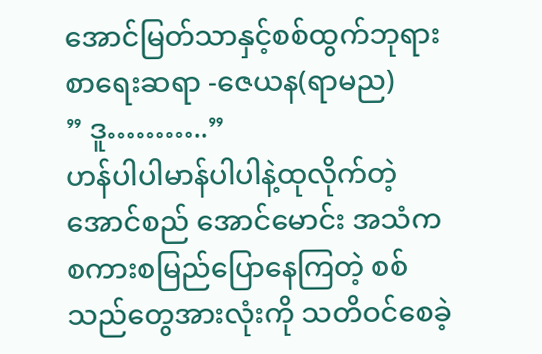အောင်မြတ်သာနှင့်စစ်ထွက်ဘုရား
စာရေးဆရာ -ဇေယန(ရာမည)
” ဒူ………..”
ဟန်ပါပါမာန်ပါပါနဲ့ထုလိုက်တဲ့အောင်စည် အောင်မောင်း အသံက စကားစမြည်ပြောနေကြတဲ့ စစ်သည်တွေအားလုံးကို သတိဝင်စေခဲ့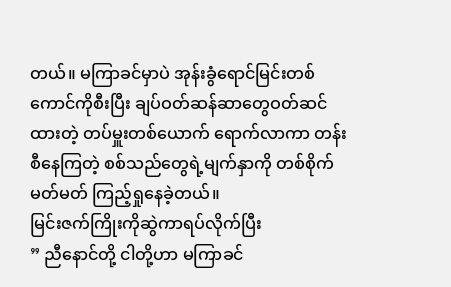တယ်။ မကြာခင်မှာပဲ အုန်းခွံရောင်မြင်းတစ်ကောင်ကိုစီးပြီး ချပ်ဝတ်ဆန်ဆာတွေဝတ်ဆင်ထားတဲ့ တပ်မှူးတစ်ယောက် ရောက်လာကာ တန်းစီနေကြတဲ့ စစ်သည်တွေရဲ့မျက်နှာကို တစ်စိုက်မတ်မတ် ကြည့်ရှုနေခဲ့တယ်။
မြင်းဇက်ကြိုးကိုဆွဲကာရပ်လိုက်ပြီး
” ညီနောင်တို့ ငါတို့ဟာ မကြာခင်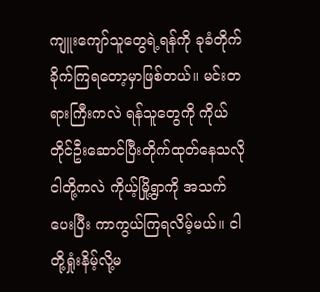ကျူးကျော်သူတွေရဲ့ရန်ကို ခုခံတိုက်ခိုက်ကြရတော့မှာဖြစ်တယ်။ မင်းတရားကြီးကလဲ ရန်သူတွေကို ကိုယ်တိုင်ဦးဆောင်ပြီးတိုက်ထုတ်နေသလို ငါတို့ကလဲ ကိုယ့်မြို့ရွာကို အသက်ပေးပြီး ကာကွယ်ကြရလိမ့်မယ်။ ငါတို့ရှုံးနိမ့်လို့မ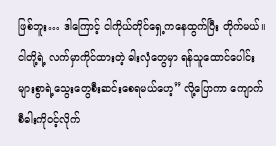ဖြစ်ဘူး… ဒါကြောင့် ငါကိုယ်တိုင်ရှေ့ကနေထွက်ပြီး တိုက်မယ်။ ငါတို့ရဲ့ လက်မှာကိုင်ထားတဲ့ ဓါးလှံတွေမှာ ရန်သူထောင်ပေါင်းများစွာရဲ့သွေးတွေစီးဆင်းစေရမယ်ဟေ့” လို့ပြောကာ ကျောက်စီဓါးကိုဝင့်လိုက်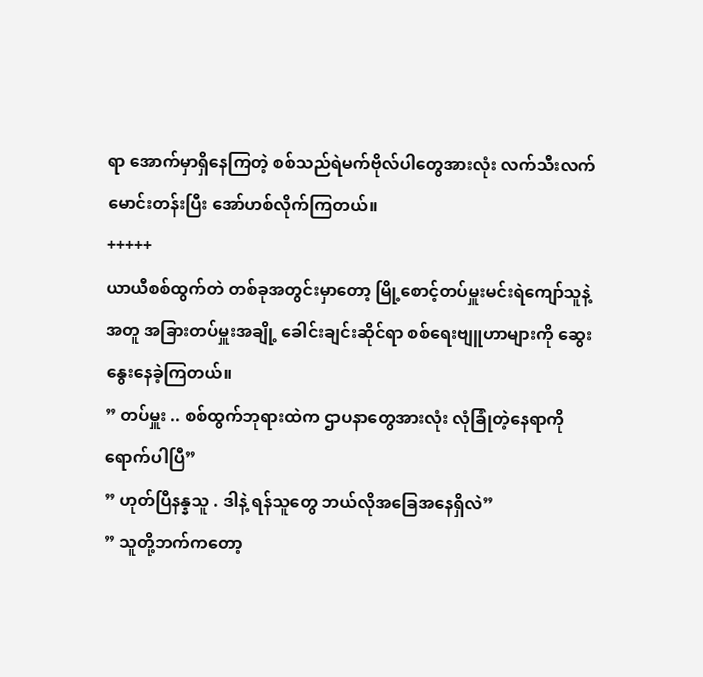ရာ အောက်မှာရှိနေကြတဲ့ စစ်သည်ရဲမက်ဗိုလ်ပါတွေအားလုံး လက်သီးလက်မောင်းတန်းပြီး အော်ဟစ်လိုက်ကြတယ်။
+++++
ယာယီစစ်ထွက်တဲ တစ်ခုအတွင်းမှာတော့ မြို့စောင့်တပ်မှူးမင်းရဲကျော်သူနဲ့အတူ အခြားတပ်မှူးအချို့ ခေါင်းချင်းဆိုင်ရာ စစ်ရေးဗျူဟာများကို ဆွေးနွေးနေခဲ့ကြတယ်။
” တပ်မှူး .. စစ်ထွက်ဘုရားထဲက ဌာပနာတွေအားလုံး လုံခြုံတဲ့နေရာကိုရောက်ပါပြီ”
” ဟုတ်ပြီနန္နသူ . ဒါနဲ့ ရန်သူတွေ ဘယ်လိုအခြေအနေရှိလဲ”
” သူတို့ဘက်ကတော့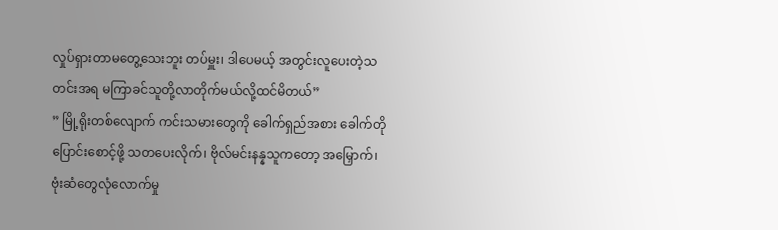လှုပ်ရှားတာမတွေ့သေးဘူး တပ်မှူး၊ ဒါပေမယ့် အတွင်းလူပေးတဲ့သတင်းအရ မကြာခင်သူတို့လာတိုက်မယ်လို့ထင်မိတယ်”
” မြို့ရိုးတစ်လျောက် ကင်းသမားတွေကို ခေါက်ရှည်အစား ခေါက်တိုပြောင်းစောင့်ဖို့ သတပေးလိုက်၊ ဗိုလ်မင်းနန္နသူကတော့ အမြှောက်၊ ဗုံးဆံတွေလုံလောက်မှု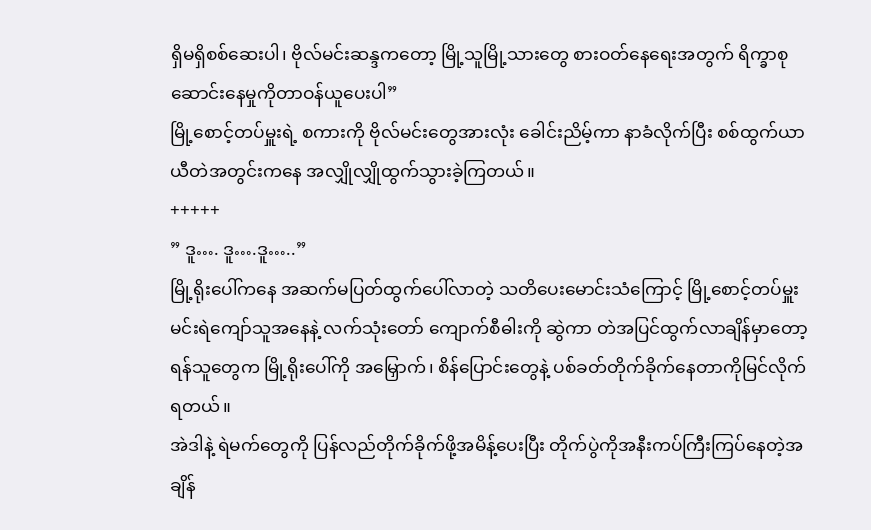ရှိမရှိစစ်ဆေးပါ၊ ဗိုလ်မင်းဆန္ဒကတော့ မြို့သူမြို့သားတွေ စားဝတ်နေရေးအတွက် ရိက္ခာစုဆောင်းနေမှုကိုတာဝန်ယူပေးပါ”
မြို့စောင့်တပ်မှူးရဲ့ စကားကို ဗိုလ်မင်းတွေအားလုံး ခေါင်းညိမ့်ကာ နာခံလိုက်ပြီး စစ်ထွက်ယာယီတဲအတွင်းကနေ အလျှိုလျှိုထွက်သွားခဲ့ကြတယ်။
+++++
” ဒူ…. ဒူ….ဒူ…..”
မြို့ရိုးပေါ်ကနေ အဆက်မပြတ်ထွက်ပေါ်လာတဲ့ သတိပေးမောင်းသံကြောင့် မြို့စောင့်တပ်မှူးမင်းရဲကျော်သူအနေနဲ့ လက်သုံးတော် ကျောက်စီဓါးကို ဆွဲကာ တဲအပြင်ထွက်လာချိန်မှာတော့ ရန်သူတွေက မြို့ရိုးပေါ်ကို အမြှောက်၊ စိန်ပြောင်းတွေနဲ့ ပစ်ခတ်တိုက်ခိုက်နေတာကိုမြင်လိုက်ရတယ်။
အဲဒါနဲ့ ရဲမက်တွေကို ပြန်လည်တိုက်ခိုက်ဖို့အမိန့်ပေးပြီး တိုက်ပွဲကိုအနီးကပ်ကြီးကြပ်နေတဲ့အချိန်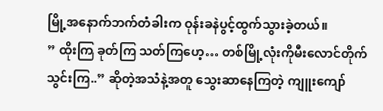မြို့အနောက်ဘက်တံခါးက ဝုန်းခနဲပွင့်ထွက်သွားခဲ့တယ်။
” ထိုးကြ ခုတ်ကြ သတ်ကြဟေ့… တစ်မြို့လုံးကိုမီးလောင်တိုက်သွင်းကြ..” ဆိုတဲ့အသံနဲ့အတူ သွေးဆာနေကြတဲ့ ကျူးကျော်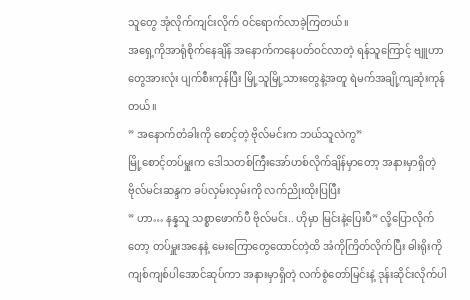သူတွေ အုံလိုက်ကျင်းလိုက် ဝင်ရောက်လာခဲ့ကြတယ်။
အရှေ့ကိုအာရုံစိုက်နေချိန် အနောက်ကနေပတ်ဝင်လာတဲ့ ရန်သူကြောင့် ဗျူဟာတွေအားလုံး ပျက်စီးကုန်ပြီး မြို့သူမြို့သားတွေနဲ့အတူ ရဲမက်အချို့ကျဆုံးကုန်တယ်။
” အနောက်တံခါးကို စောင့်တဲ့ ဗိုလ်မင်းက ဘယ်သူလဲကွ”
မြို့စောင့်တပ်မှူးက ဒေါသတစ်ကြီးအော်ဟစ်လိုက်ချိန်မှာတော့ အနားမှာရှိတဲ့ ဗိုလ်မင်းဆန္ဒက ခပ်လှမ်းလှမ်းကို လက်ညိုးထိုးပြပြီး
” ဟာ… နန္နသူ သစ္စာဖောက်ပီ ဗိုလ်မင်း.. ဟိုမှာ မြင်းနဲ့ပြေးပီ” လို့ပြောလိုက်တော့ တပ်မှူးအနေနဲ့ မေးကြောတွေထောင်တဲ့ထိ အံကိုကြိတ်လိုက်ပြီး ဓါးရိုးကိုကျစ်ကျစ်ပါအောင်ဆုပ်ကာ အနားမှာရှိတဲ့ လက်စွဲတော်မြင်းနဲ့ ဒုန်းဆိုင်းလိုက်ပါ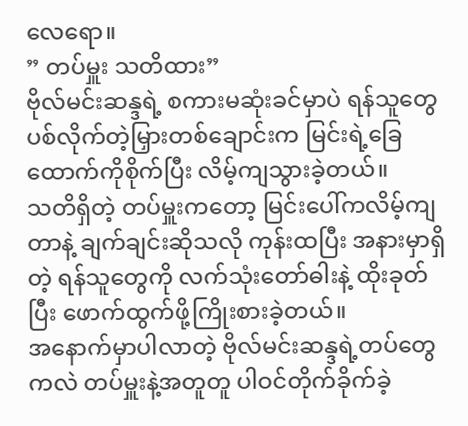လေရော။
” တပ်မှူး သတိထား”
ဗိုလ်မင်းဆန္ဒရဲ့ စကားမဆုံးခင်မှာပဲ ရန်သူတွေ ပစ်လိုက်တဲ့မြှားတစ်ချောင်းက မြင်းရဲ့ခြေထောက်ကိုစိုက်ပြီး လိမ့်ကျသွားခဲ့တယ်။
သတိရှိတဲ့ တပ်မှူးကတော့ မြင်းပေါ်ကလိမ့်ကျတာနဲ့ ချက်ချင်းဆိုသလို ကုန်းထပြီး အနားမှာရှိတဲ့ ရန်သူတွေကို လက်သုံးတော်ဓါးနဲ့ ထိုးခုတ်ပြီး ဖောက်ထွက်ဖို့ကြိုးစားခဲ့တယ်။
အနောက်မှာပါလာတဲ့ ဗိုလ်မင်းဆန္ဒရဲ့တပ်တွေကလဲ တပ်မှူးနဲ့အတူတူ ပါဝင်တိုက်ခိုက်ခဲ့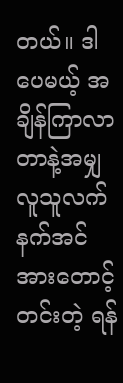တယ်။ ဒါပေမယ့် အချိန်ကြာလာတာနဲ့အမျှ လူသူလက်နက်အင်အားတောင့်တင်းတဲ့ ရန်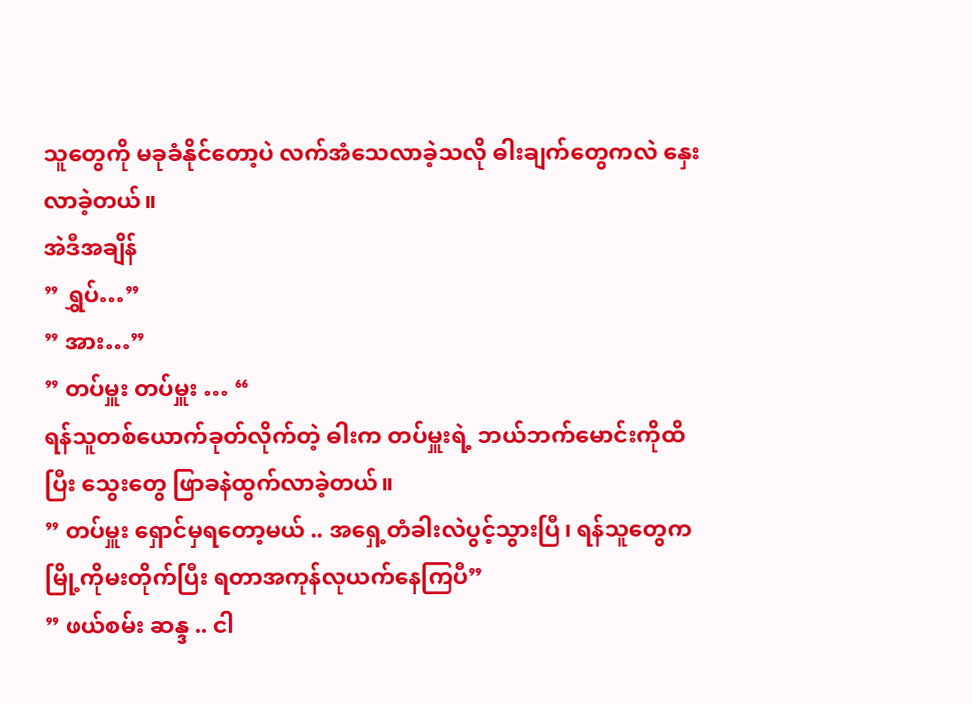သူတွေကို မခုခံနိုင်တော့ပဲ လက်အံသေလာခဲ့သလို ဓါးချက်တွေကလဲ နှေးလာခဲ့တယ်။
အဲဒီအချိန်
” ရွှပ်…”
” အား…”
” တပ်မှူး တပ်မှူး … “
ရန်သူတစ်ယောက်ခုတ်လိုက်တဲ့ ဓါးက တပ်မှူးရဲ့ ဘယ်ဘက်မောင်းကိုထိပြီး သွေးတွေ ဖြာခနဲထွက်လာခဲ့တယ်။
” တပ်မှူး ရှောင်မှရတော့မယ် .. အရှေ့တံခါးလဲပွင့်သွားပြီ၊ ရန်သူတွေက မြို့ကိုမးတိုက်ပြီး ရတာအကုန်လုယက်နေကြပီ”
” ဖယ်စမ်း ဆန္ဒ .. ငါ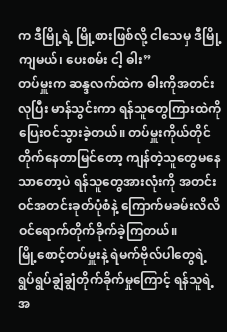က ဒီမြို့ရဲ့ မြို့စားဖြစ်လို့ ငါသေမှ ဒီမြို့ကျမယ်၊ ပေးစမ်း ငါ့ ဓါး”
တပ်မှူးက ဆန္ဒလက်ထဲက ဓါးကိုအတင်းလုပြီး မာန်သွင်းကာ ရန်သူတွေကြားထဲကို ပြေးဝင်သွားခဲ့တယ်။ တပ်မှူးကိုယ်တိုင်တိုက်နေတာမြင်တော့ ကျန်တဲ့သူတွေမနေသာတော့ပဲ ရန်သူတွေအားလုံးကို အတင်းဝင်အတင်းခုတ်ပုံစံနဲ့ ကြောက်မခမ်းလိလိ ဝင်ရောက်တိုက်ခိုက်ခဲ့ကြတယ်။
မြို့စောင့်တပ်မှူးနဲ့ ရဲမက်ဗိုလ်ပါတွေရဲ့ ရွပ်ရွပ်ချွံချွံတိုက်ခိုက်မှုကြောင့် ရန်သူရဲ့အ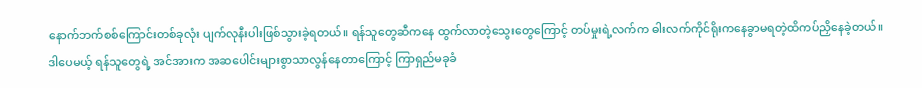နောက်ဘက်စစ်ကြောင်းတစ်ခုလုံး ပျက်လုနီးပါးဖြစ်သွားခဲ့ရတယ်။ ရန်သူတွေဆီကနေ ထွက်လာတဲ့သွေးတွေကြောင့် တပ်မှုးရဲ့လက်က ဓါးလက်ကိုင်ရိုးကနေခွာမရတဲ့ထိကပ်ညှိနေခဲ့တယ်။
ဒါပေမယ့် ရန်သူတွေရဲ့ အင်အားက အဆပေါင်းများစွာသာလွန်နေတာကြောင့် ကြာရှည်မခုခံ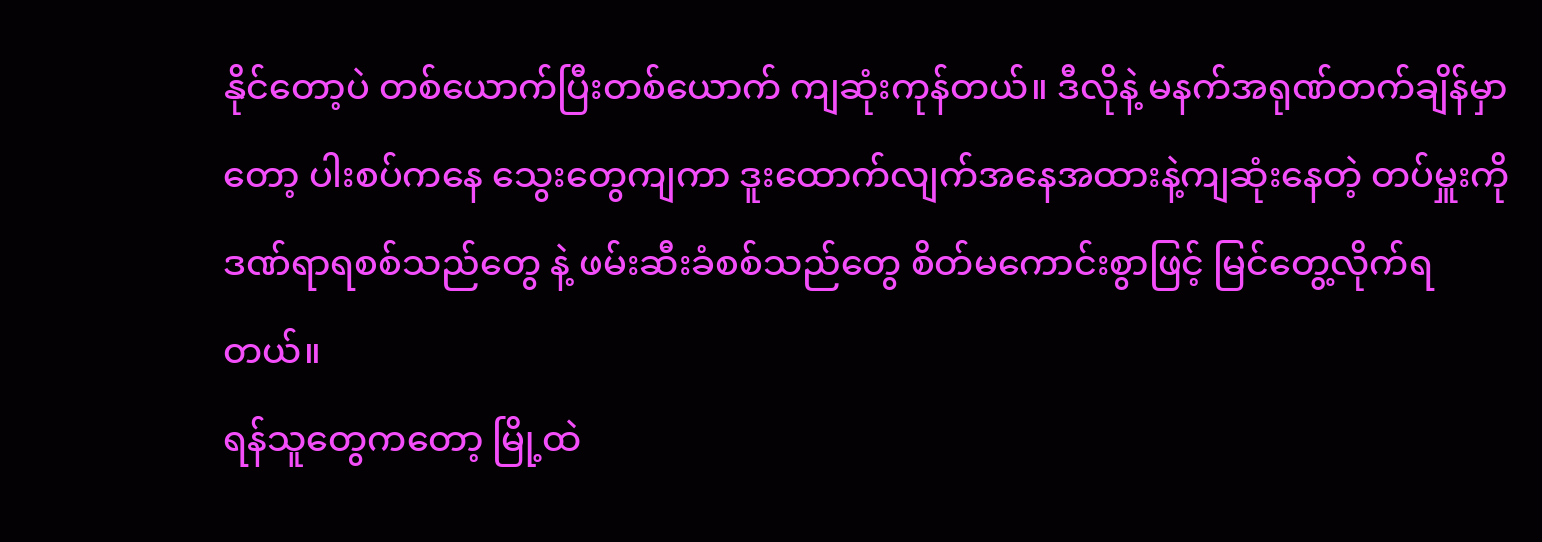နိုင်တော့ပဲ တစ်ယောက်ပြီးတစ်ယောက် ကျဆုံးကုန်တယ်။ ဒီလိုနဲ့ မနက်အရုဏ်တက်ချိန်မှာတော့ ပါးစပ်ကနေ သွေးတွေကျကာ ဒူးထောက်လျက်အနေအထားနဲ့ကျဆုံးနေတဲ့ တပ်မှူးကို ဒဏ်ရာရစစ်သည်တွေ နဲ့ ဖမ်းဆီးခံစစ်သည်တွေ စိတ်မကောင်းစွာဖြင့် မြင်တွေ့လိုက်ရတယ်။
ရန်သူတွေကတော့ မြို့ထဲ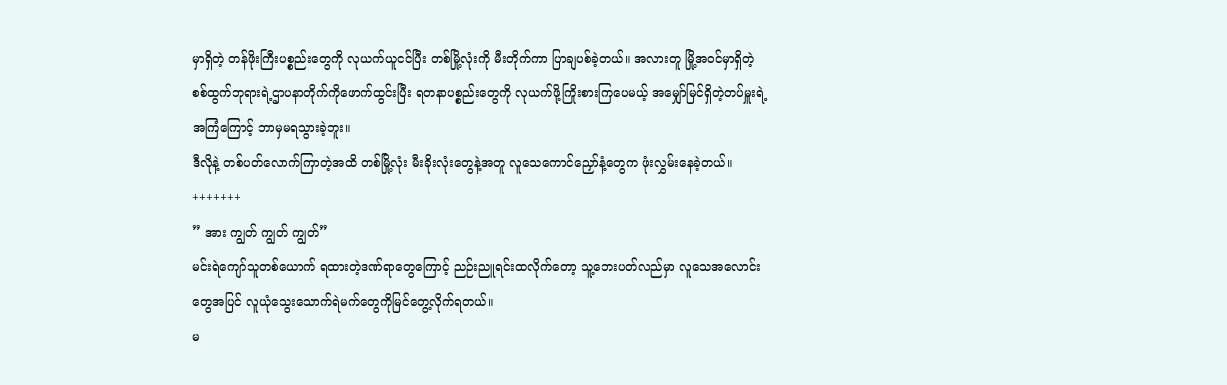မှာရှိတဲ့ တန်ဖိုးကြီးပစ္စည်းတွေကို လုယက်ယူငင်ပြီး တစ်မြို့လုံးကို မီးတိုက်ကာ ပြာချပစ်ခဲ့တယ်။ အလားတူ မြို့အဝင်မှာရှိတဲ့ စစ်ထွက်ဘုရားရဲ့ဌာပနာတိုက်ကိုဖောက်ထွင်းပြီး ရတနာပစ္စည်းတွေကို လုယက်ဖို့ကြိုးစားကြပေမယ့် အမျှော်မြင်ရှိတဲ့တပ်မှူးရဲ့အကြံကြောင့် ဘာမှမရသွားခဲ့ဘူး။
ဒီလိုနဲ့ တစ်ပတ်လောက်ကြာတဲ့အထိ တစ်မြို့လုံး မီးခိုးလုံးတွေနဲ့အတူ လူသေကောင်ညှော်နံ့တွေက ဖုံးလွှမ်းနေခဲ့တယ်။
+++++++
” အား ကျွတ် ကျွတ် ကျွတ်”
မင်းရဲကျော်သူတစ်ယောက် ရထားတဲ့ဒဏ်ရာတွေကြောင့် ညဉ်းညူရင်းထလိုက်တော့ သူ့ဘေးပတ်လည်မှာ လူသေအလောင်းတွေအပြင် လူယုံသွေးသောက်ရဲမက်တွေကိုမြင်တွေ့လိုက်ရတယ်။
မ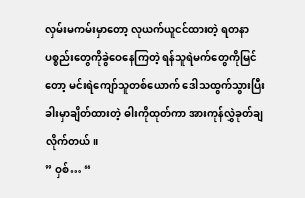လှမ်းမကမ်းမှာတော့ လုယက်ယူငင်ထားတဲ့ ရတနာပစ္စည်းတွေကိုခွဲဝေနေကြတဲ့ ရန်သူရဲမက်တွေကိုမြင်တော့ မင်းရဲကျော်သူတစ်ယောက် ဒေါသထွက်သွားပြီး ခါးမှာချိတ်ထားတဲ့ ဓါးကိုထုတ်ကာ အားကုန်လွှဲခုတ်ချလိုက်တယ်။
” ဝှစ်… “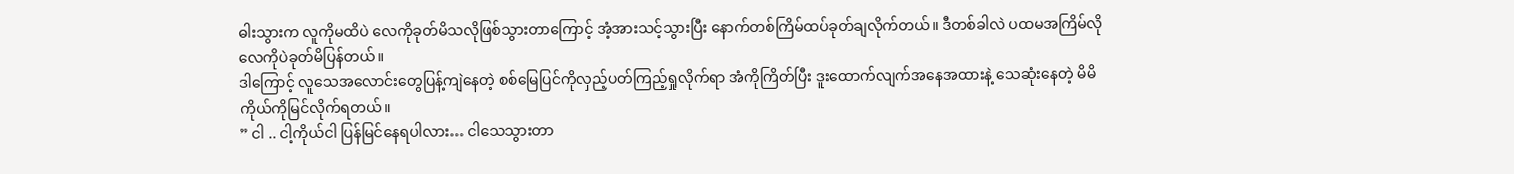ဓါးသွားက လူကိုမထိပဲ လေကိုခုတ်မိသလိုဖြစ်သွားတာကြောင့် အံ့အားသင့်သွားပြီး နောက်တစ်ကြိမ်ထပ်ခုတ်ချလိုက်တယ်။ ဒီတစ်ခါလဲ ပထမအကြိမ်လို လေကိုပဲခုတ်မိပြန်တယ်။
ဒါကြောင့် လူသေအလောင်းတွေပြန့်ကျဲနေတဲ့ စစ်မြေပြင်ကိုလှည့်ပတ်ကြည့်ရှုလိုက်ရာ အံကိုကြိတ်ပြီး ဒူးထောက်လျက်အနေအထားနဲ့ သေဆုံးနေတဲ့ မိမိကိုယ်ကိုမြင်လိုက်ရတယ်။
” ငါ .. ငါ့ကိုယ်ငါ ပြန်မြင်နေရပါလား… ငါသေသွားတာ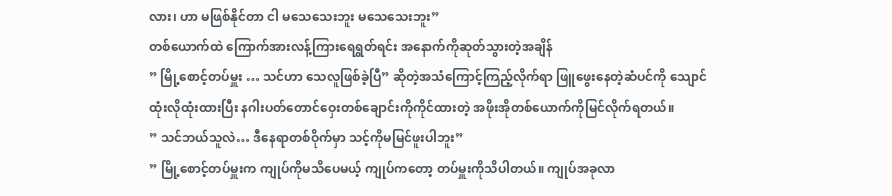လား၊ ဟာ မဖြစ်နိုင်တာ ငါ မသေသေးဘူး မသေသေးဘူး”
တစ်ယောက်ထဲ ကြောက်အားလန့်ကြားရေရွတ်ရင်း အနောက်ကိုဆုတ်သွားတဲ့အချိန်
” မြို့စောင့်တပ်မှူး … သင်ဟာ သေလူဖြစ်ခဲ့ပြီ” ဆိုတဲ့အသံကြောင့်ကြည့်လိုက်ရာ ဖြူဖွေးနေတဲ့ဆံပင်ကို သျောင်ထုံးလိုထုံးထားပြီး နဂါးပတ်တောင်ဝှေးတစ်ချောင်းကိုကိုင်ထားတဲ့ အဖိုးအိုတစ်ယောက်ကိုမြင်လိုက်ရတယ်။
” သင်ဘယ်သူလဲ… ဒီနေရာတစ်ဝိုက်မှာ သင့်ကိုမမြင်ဖူးပါဘူး”
” မြို့စောင့်တပ်မှူးက ကျုပ်ကိုမသိပေမယ့် ကျုပ်ကတော့ တပ်မှူးကိုသိပါတယ်။ ကျုပ်အခုလာ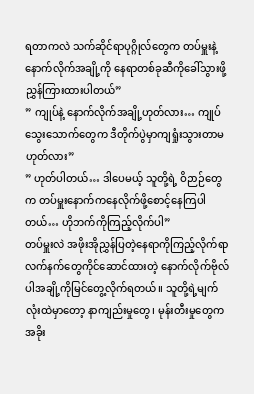ရတာကလဲ သက်ဆိုင်ရာပုဂ္ဂိုလ်တွေက တပ်မှူးနဲ့နောက်လိုက်အချို့ကို နေရာတစ်ခုဆီကိုခေါ်သွားဖို့ ညွှန်ကြားထားပါတယ်”
” ကျုပ်နဲ့ နောက်လိုက်အချို့ဟုတ်လား… ကျုပ်သွေးသောက်တွေက ဒီတိုက်ပွဲမှာကျရှုံးသွားတာမဟုတ်လား”
” ဟုတ်ပါတယ်… ဒါပေမယ့် သူတို့ရဲ့ ဝိဉာဉ်တွေက တပ်မှူးနောက်ကနေလိုက်ဖို့စောင့်နေကြပါတယ်… ဟိုဘက်ကိုကြည့်လိုက်ပါ”
တပ်မှူးလဲ အဖိုးအိုညွှန်ပြတဲ့နေရာကိုကြည့်လိုက်ရာ လက်နက်တွေကိုင်ဆောင်ထားတဲ့ နောက်လိုက်ဗိုလ်ပါအချို့ကိုမြင်တွေ့လိုက်ရတယ်။ သူတို့ရဲ့မျက်လုံးထဲမှာတော့ နာကျည်းမှုတွေ၊ မုန်းတီးမှုတွေက အခိုး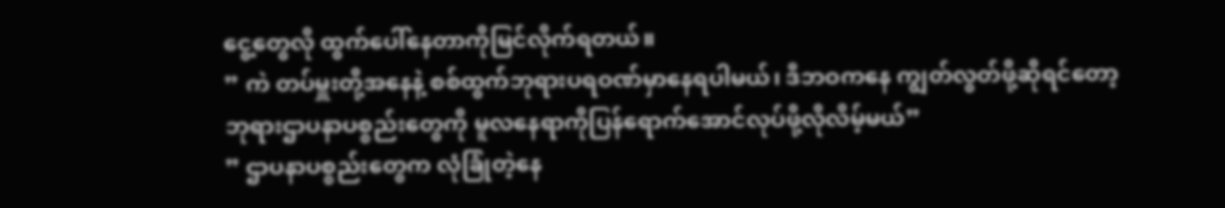ငွေ့တွေလို ထွက်ပေါ်နေတာကိုမြင်လိုက်ရတယ်။
” ကဲ တပ်မှူးတို့အနေနဲ့ စစ်ထွက်ဘုရားပရဝဏ်မှာနေရပါမယ်၊ ဒီဘဝကနေ ကျွတ်လွတ်ဖို့ဆိုရင်တော့ ဘုရားဌာပနာပစ္စည်းတွေကို မူလနေရာကိုပြန်ရောက်အောင်လုပ်ဖို့လိုလိမ့်မယ်”
” ဌာပနာပစ္စည်းတွေက လုံခြုံတဲ့နေ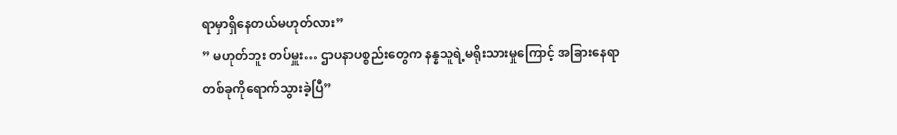ရာမှာရှိနေတယ်မဟုတ်လား”
” မဟုတ်ဘူး တပ်မှူး… ဌာပနာပစ္စည်းတွေက နန္နသူရဲ့မရိုးသားမှုကြောင့် အခြားနေရာတစ်ခုကိုရောက်သွားခဲ့ပြီ”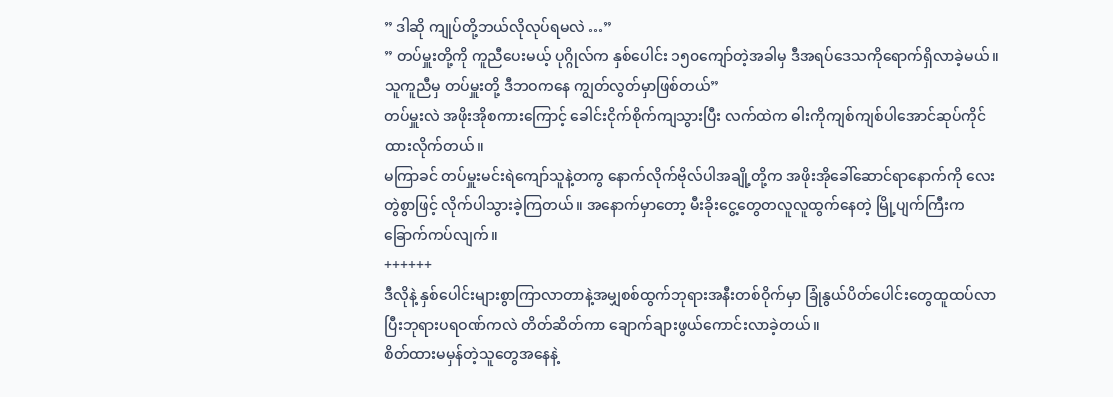” ဒါဆို ကျုပ်တို့ဘယ်လိုလုပ်ရမလဲ …”
” တပ်မှူးတို့ကို ကူညီပေးမယ့် ပုဂ္ဂိုလ်က နှစ်ပေါင်း ၁၅၀ကျော်တဲ့အခါမှ ဒီအရပ်ဒေသကိုရောက်ရှိလာခဲ့မယ်။ သူကူညီမှ တပ်မှူးတို့ ဒီဘဝကနေ ကျွတ်လွတ်မှာဖြစ်တယ်”
တပ်မှူးလဲ အဖိုးအိုစကားကြောင့် ခေါင်းငိုက်စိုက်ကျသွားပြီး လက်ထဲက ဓါးကိုကျစ်ကျစ်ပါအောင်ဆုပ်ကိုင်ထားလိုက်တယ်။
မကြာခင် တပ်မှူးမင်းရဲကျော်သူနဲ့တကွ နောက်လိုက်ဗိုလ်ပါအချို့တို့က အဖိုးအိုခေါ်ဆောင်ရာနောက်ကို လေးတွဲစွာဖြင့် လိုက်ပါသွားခဲ့ကြတယ်။ အနောက်မှာတော့ မီးခိုးငွေ့တွေတလူလူထွက်နေတဲ့ မြို့ပျက်ကြီးက ခြောက်ကပ်လျက်။
++++++
ဒီလိုနဲ့ နှစ်ပေါင်းများစွာကြာလာတာနဲ့အမျှစစ်ထွက်ဘုရားအနီးတစ်ဝိုက်မှာ ခြုံနွယ်ပိတ်ပေါင်းတွေထူထပ်လာပြီးဘုရားပရဝဏ်ကလဲ တိတ်ဆိတ်ကာ ချောက်ချားဖွယ်ကောင်းလာခဲ့တယ်။
စိတ်ထားမမှန်တဲ့သူတွေအနေနဲ့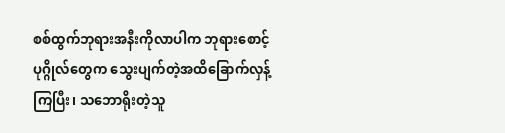စစ်ထွက်ဘုရားအနီးကိုလာပါက ဘုရားစောင့်ပုဂ္ဂိုလ်တွေက သွေးပျက်တဲ့အထိခြောက်လှန့်ကြပြီး၊ သဘောရိုးတဲ့သူ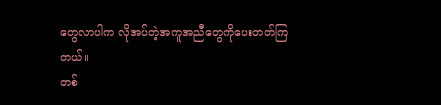တွေလာပါက လိုအပ်တဲ့အကူအညီတွေကိုပေးတတ်ကြတယ်။
တစ်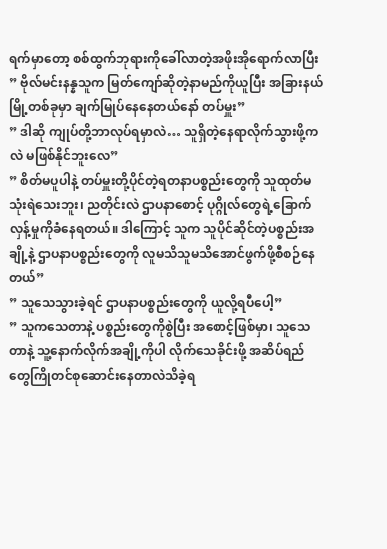ရက်မှာတော့ စစ်ထွက်ဘုရားကိုခေါ်လာတဲ့အဖိုးအိုရောက်လာပြီး
” ဗိုလ်မင်းနန္နသူက မြတ်ကျော်ဆိုတဲ့နာမည်ကိုယူပြီး အခြားနယ်မြို့တစ်ခုမှာ ချက်မြုပ်နေနေတယ်နော် တပ်မှူး”
” ဒါဆို ကျုပ်တို့ဘာလုပ်ရမှာလဲ… သူရှိတဲ့နေရာလိုက်သွားဖို့ကလဲ မဖြစ်နိုင်ဘူးလေ”
” စိတ်မပူပါနဲ့ တပ်မှူးတို့ပိုင်တဲ့ရတနာပစ္စည်းတွေကို သူထုတ်မသုံးရဲသေးဘူး၊ ညတိုင်းလဲ ဌာပနာစောင့် ပုဂ္ဂိုလ်တွေရဲ့ခြောက်လှန့်မှုကိုခံနေရတယ်။ ဒါကြောင့် သူက သူပိုင်ဆိုင်တဲ့ပစ္စည်းအချို့နဲ့ ဌာပနာပစ္စည်းတွေကို လူမသိသူမသိအောင်ဖွက်ဖို့စီစဉ်နေတယ်”
” သူသေသွားခဲ့ရင် ဌာပနာပစ္စည်းတွေကို ယူလို့ရပီပေါ့”
” သူကသေတာနဲ့ ပစ္စည်းတွေကိုစွဲပြီး အစောင့်ဖြစ်မှာ၊ သူသေတာနဲ့ သူ့နောက်လိုက်အချို့ကိုပါ လိုက်သေခိုင်းဖို့ အဆိပ်ရည်တွေကြိုတင်စုဆောင်းနေတာလဲသိခဲ့ရ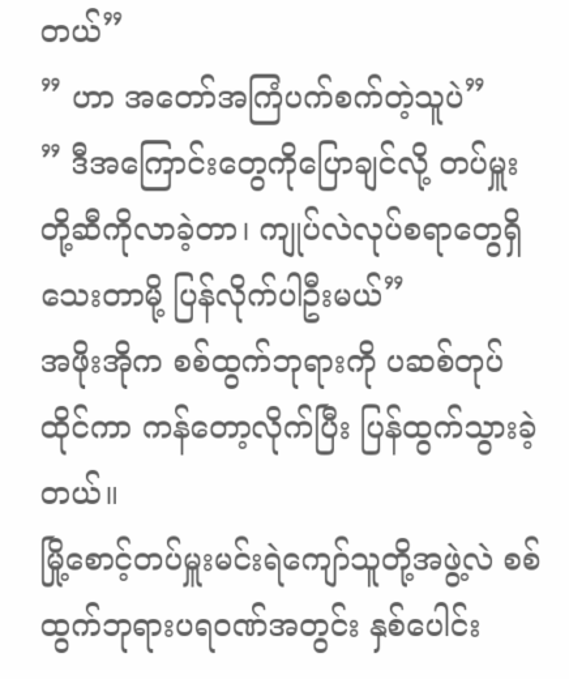တယ်”
” ဟာ အတော်အကြံပက်စက်တဲ့သူပဲ”
” ဒီအကြောင်းတွေကိုပြောချင်လို့ တပ်မှူးတို့ဆီကိုလာခဲ့တာ၊ ကျုပ်လဲလုပ်စရာတွေရှိသေးတာမို့ ပြန်လိုက်ပါဦးမယ်”
အဖိုးအိုက စစ်ထွက်ဘုရားကို ပဆစ်တုပ်ထိုင်ကာ ကန်တော့လိုက်ပြီး ပြန်ထွက်သွားခဲ့တယ်။
မြို့စောင့်တပ်မှူးမင်းရဲကျော်သူတို့အဖွဲ့လဲ စစ်ထွက်ဘုရားပရဝဏ်အတွင်း နှစ်ပေါင်း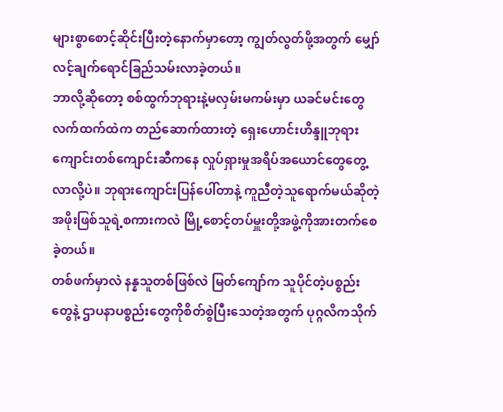များစွာစောင့်ဆိုင်းပြီးတဲ့နောက်မှာတော့ ကျွတ်လွတ်ဖို့အတွက် မျှော်လင့်ချက်ရောင်ခြည်သမ်းလာခဲ့တယ်။
ဘာလို့ဆိုတော့ စစ်ထွက်ဘုရားနဲ့မလှမ်းမကမ်းမှာ ယခင်မင်းတွေလက်ထက်ထဲက တည်ဆောက်ထားတဲ့ ရှေးဟောင်းဟိန္ဒူဘုရားကျောင်းတစ်ကျောင်းဆီကနေ လှုပ်ရှားမှုအရိပ်အယောင်တွေတွေ့လာလို့ပဲ။ ဘုရားကျောင်းပြန်ပေါ်တာနဲ့ ကူညီတဲ့သူရောက်မယ်ဆိုတဲ့ အဖိုးဖြစ်သူရဲ့စကားကလဲ မြို့စောင့်တပ်မှူးတို့အဖွဲ့ကိုအားတက်စေခဲ့တယ်။
တစ်ဖက်မှာလဲ နန္နသူတစ်ဖြစ်လဲ မြတ်ကျော်က သူပိုင်တဲ့ပစ္စည်းတွေနဲ့ ဌာပနာပစ္စည်းတွေကိုစိတ်စွဲပြီးသေတဲ့အတွက် ပုဂ္ဂလိကသိုက်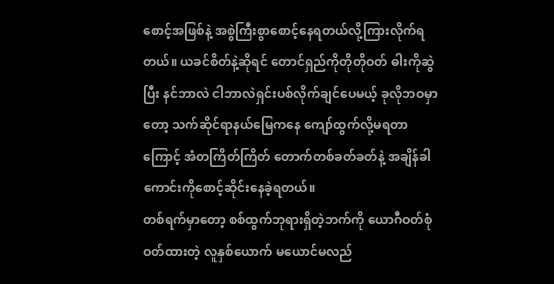စောင့်အဖြစ်နဲ့ အစွဲကြီးစွာစောင့်နေရတယ်လို့ကြားလိုက်ရတယ်။ ယခင်စိတ်နဲ့ဆိုရင် တောင်ရှည်ကိုတိုတိုဝတ် ဓါးကိုဆွဲပြီး နင်ဘာလဲ ငါဘာလဲရှင်းပစ်လိုက်ချင်ပေမယ့် ခုလိုဘဝမှာတော့ သက်ဆိုင်ရာနယ်မြေကနေ ကျော်ထွက်လို့မရတာကြောင့် အံတကြိတ်ကြိတ် တောက်တစ်ခတ်ခတ်နဲ့ အချိန်ခါကောင်းကိုစောင့်ဆိုင်းနေခဲ့ရတယ်။
တစ်ရက်မှာတော့ စစ်ထွက်ဘုရားရှိတဲ့ဘက်ကို ယောဂီဝတ်စုံဝတ်ထားတဲ့ လူနှစ်ယောက် မယောင်မလည်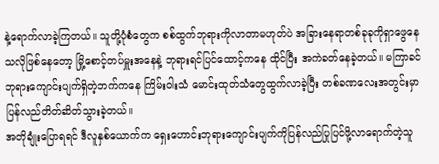နဲ့ရောက်လာခဲ့ကြတယ်။ သူတို့ပုံစံတွေက စစ်ထွက်ဘုရားကိုလာတာမဟုတ်ပဲ အခြားနေရာတစ်ခုခုကိုရှာဖွေနေသလိုဖြစ်နေတော့ မြို့စောင့်တပ်မှူးအနေနဲ့ ဘုရားရင်ပြင်ထောင့်ကနေ ထိုင်ပြီး အကဲခတ်နေခဲ့တယ်။ မကြာခင် ဘုရားကျောင်းပျက်ရှိတဲ့ဘက်ကနေ ကြိမ်းဝါးသံ မောင်းထုတ်သံတွေထွက်လာခဲ့ပြီး တစ်ခဏလေးအတွင်းမှာ ပြန်လည်တိတ်ဆိတ်သွားခဲ့တယ်။
အတိုချုံးပြောရရင် ဒီလူနှစ်ယောက်က ရှေးဟောင်းဘုရားကျောင်းပျက်ကိုပြန်လည်ပြုပြင်ဖို့လာရောက်တဲ့သူ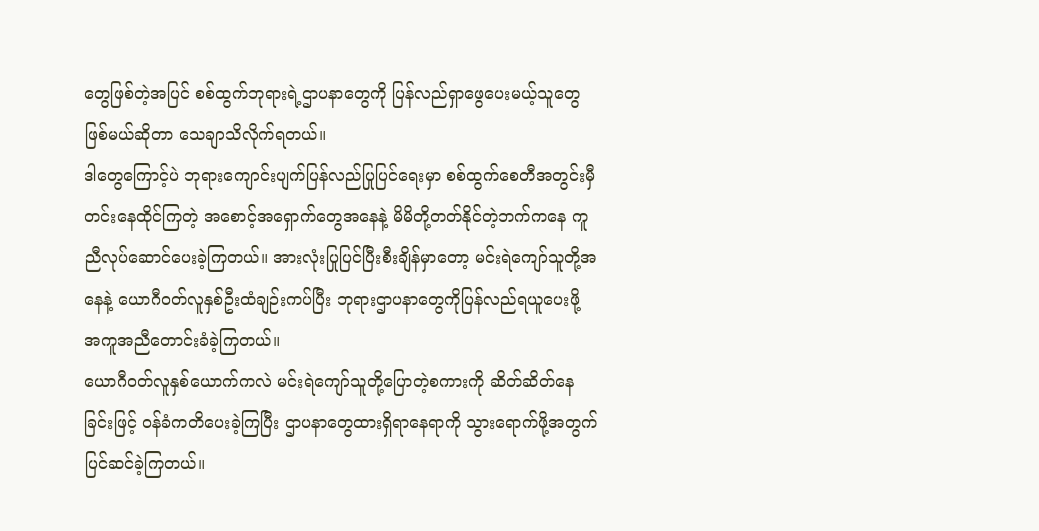တွေဖြစ်တဲ့အပြင် စစ်ထွက်ဘုရားရဲ့ဌာပနာတွေကို ပြန်လည်ရှာဖွေပေးမယ့်သူတွေဖြစ်မယ်ဆိုတာ သေချာသိလိုက်ရတယ်။
ဒါတွေကြောင့်ပဲ ဘုရားကျောင်းပျက်ပြန်လည်ပြုပြင်ရေးမှာ စစ်ထွက်စေတီအတွင်းမှီတင်းနေထိုင်ကြတဲ့ အစောင့်အရှောက်တွေအနေနဲ့ မိမိတို့တတ်နိုင်တဲ့ဘက်ကနေ ကူညီလုပ်ဆောင်ပေးခဲ့ကြတယ်။ အားလုံးပြုပြင်ပြီးစီးချိန်မှာတော့ မင်းရဲကျော်သူတို့အနေနဲ့ ယောဂီဝတ်လူနှစ်ဦးထံချဉ်းကပ်ပြီး ဘုရားဌာပနာတွေကိုပြန်လည်ရယူပေးဖို့ အကူအညီတောင်းခံခဲ့ကြတယ်။
ယောဂီဝတ်လူနှစ်ယောက်ကလဲ မင်းရဲကျော်သူတို့ပြောတဲ့စကားကို ဆိတ်ဆိတ်နေခြင်းဖြင့် ဝန်ခံကတိပေးခဲ့ကြပြီး ဌာပနာတွေထားရှိရာနေရာကို သွားရောက်ဖို့အတွက် ပြင်ဆင်ခဲ့ကြတယ်။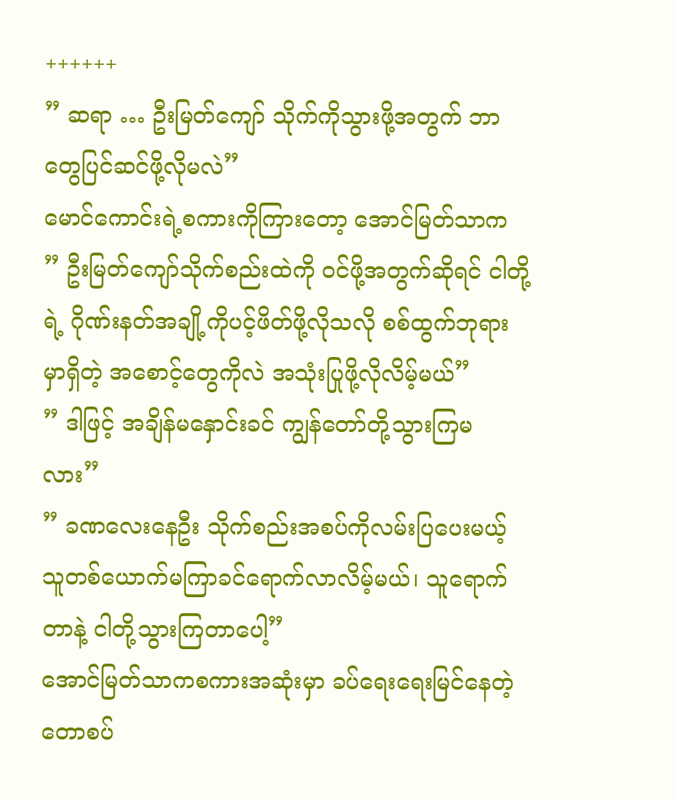++++++
” ဆရာ … ဦးမြတ်ကျော် သိုက်ကိုသွားဖို့အတွက် ဘာတွေပြင်ဆင်ဖို့လိုမလဲ”
မောင်ကောင်းရဲ့စကားကိုကြားတော့ အောင်မြတ်သာက
” ဦးမြတ်ကျော်သိုက်စည်းထဲကို ဝင်ဖို့အတွက်ဆိုရင် ငါတို့ရဲ့ ဂိုဏ်းနတ်အချို့ကိုပင့်ဖိတ်ဖို့လိုသလို စစ်ထွက်ဘုရားမှာရှိတဲ့ အစောင့်တွေကိုလဲ အသုံးပြုဖို့လိုလိမ့်မယ်”
” ဒါဖြင့် အချိန်မနှောင်းခင် ကျွန်တော်တို့သွားကြမလား”
” ခဏလေးနေဦး သိုက်စည်းအစပ်ကိုလမ်းပြပေးမယ့်သူတစ်ယောက်မကြာခင်ရောက်လာလိမ့်မယ်၊ သူရောက်တာနဲ့ ငါတို့သွားကြတာပေါ့”
အောင်မြတ်သာကစကားအဆုံးမှာ ခပ်ရေးရေးမြင်နေတဲ့ တောစပ်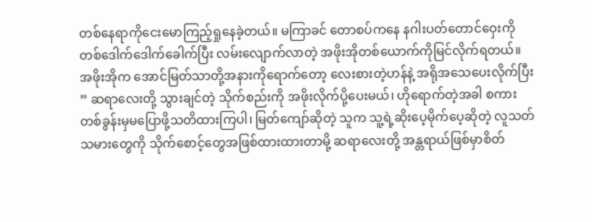တစ်နေရာကိုငေးမောကြည့်ရှုနေခဲ့တယ်။ မကြာခင် တောစပ်ကနေ နဂါးပတ်တောင်ဝှေးကိုတစ်ဒေါက်ဒေါက်ခေါက်ပြီး လမ်းလျောက်လာတဲ့ အဖိုးအိုတစ်ယောက်ကိုမြင်လိုက်ရတယ်။
အဖိုးအိုက အောင်မြတ်သာတို့အနားကိုရောက်တော့ လေးစားတဲ့ဟန်နဲ့ အရိုအသေပေးလိုက်ပြီး
” ဆရာလေးတို့ သွားချင်တဲ့ သိုက်စည်းကို အဖိုးလိုက်ပို့ပေးမယ်၊ ဟိုရောက်တဲ့အခါ စကားတစ်ခွန်းမှမပြောဖို့သတိထားကြပါ၊ မြတ်ကျော်ဆိုတဲ့ သူက သူ့ရဲ့ဆိုးပေ့မိုက်ပေ့ဆိုတဲ့ လူသတ်သမားတွေကို သိုက်စောင့်တွေအဖြစ်ထားထားတာမို့ ဆရာလေးတို့ အန္တရာယ်ဖြစ်မှာစိတ်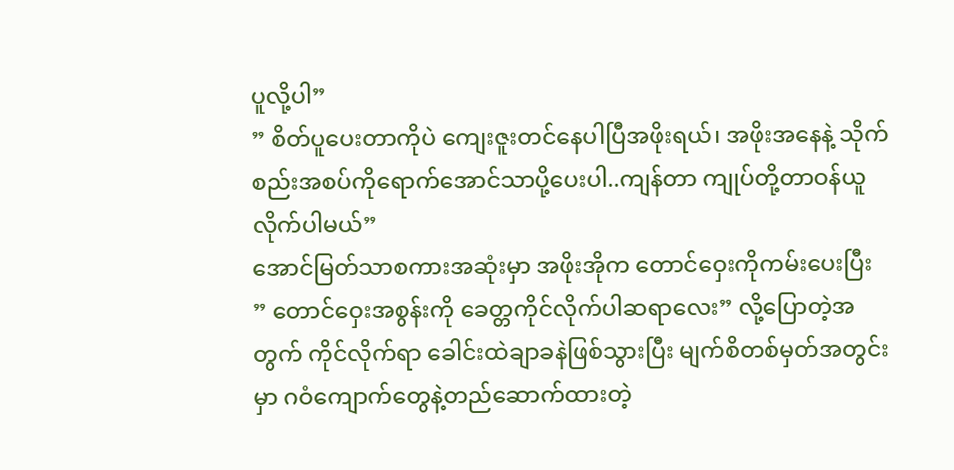ပူလို့ပါ”
” စိတ်ပူပေးတာကိုပဲ ကျေးဇူးတင်နေပါပြီအဖိုးရယ်၊ အဖိုးအနေနဲ့ သိုက်စည်းအစပ်ကိုရောက်အောင်သာပို့ပေးပါ..ကျန်တာ ကျုပ်တို့တာဝန်ယူလိုက်ပါမယ်”
အောင်မြတ်သာစကားအဆုံးမှာ အဖိုးအိုက တောင်ဝှေးကိုကမ်းပေးပြီး
” တောင်ဝှေးအစွန်းကို ခေတ္တကိုင်လိုက်ပါဆရာလေး” လို့ပြောတဲ့အတွက် ကိုင်လိုက်ရာ ခေါင်းထဲချာခနဲဖြစ်သွားပြီး မျက်စိတစ်မှတ်အတွင်းမှာ ဂဝံကျောက်တွေနဲ့တည်ဆောက်ထားတဲ့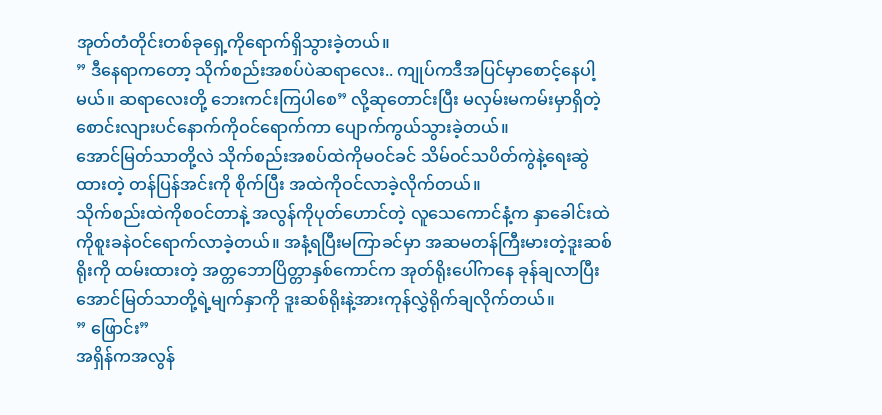အုတ်တံတိုင်းတစ်ခုရှေ့ကိုရောက်ရှိသွားခဲ့တယ်။
” ဒီနေရာကတော့ သိုက်စည်းအစပ်ပဲဆရာလေး.. ကျုပ်ကဒီအပြင်မှာစောင့်နေပါ့မယ်။ ဆရာလေးတို့ ဘေးကင်းကြပါစေ” လို့ဆုတောင်းပြီး မလှမ်းမကမ်းမှာရှိတဲ့ စောင်းလျားပင်နောက်ကိုဝင်ရောက်ကာ ပျောက်ကွယ်သွားခဲ့တယ်။
အောင်မြတ်သာတို့လဲ သိုက်စည်းအစပ်ထဲကိုမဝင်ခင် သိမ်ဝင်သပိတ်ကွဲနဲ့ရေးဆွဲထားတဲ့ တန်ပြန်အင်းကို စိုက်ပြီး အထဲကိုဝင်လာခဲ့လိုက်တယ်။
သိုက်စည်းထဲကိုစဝင်တာနဲ့ အလွန်ကိုပုတ်ဟောင်တဲ့ လူသေကောင်နံ့က နှာခေါင်းထဲကိုစူးခနဲဝင်ရောက်လာခဲ့တယ်။ အနံ့ရပြီးမကြာခင်မှာ အဆမတန်ကြီးမားတဲ့ဒူးဆစ်ရိုးကို ထမ်းထားတဲ့ အတ္တဘောပြိတ္တာနှစ်ကောင်က အုတ်ရိုးပေါ်ကနေ ခုန်ချလာပြီး အောင်မြတ်သာတို့ရဲ့မျက်နှာကို ဒူးဆစ်ရိုးနဲ့အားကုန်လွှဲရိုက်ချလိုက်တယ်။
” ဖြောင်း”
အရှိန်ကအလွန်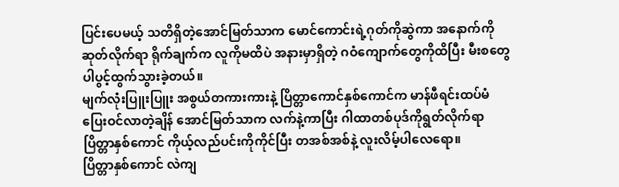ပြင်းပေမယ့် သတိရှိတဲ့အောင်မြတ်သာက မောင်ကောင်းရဲ့ဂုတ်ကိုဆွဲကာ အနောက်ကို ဆုတ်လိုက်ရာ ရိုက်ချက်က လူကိုမထိပဲ အနားမှာရှိတဲ့ ဂဝံကျောက်တွေကိုထိပြီး မီးစတွေပါပွင့်ထွက်သွားခဲ့တယ်။
မျက်လုံးပြူးပြူး အစွယ်တကားကားနဲ့ ပြိတ္တာကောင်နှစ်ကောင်က မာန်ဖီရင်းထပ်မံပြေးဝင်လာတဲ့ချိန် အောင်မြတ်သာက လက်နဲ့ကာပြီး ဂါထာတစ်ပုဒ်ကိုရွတ်လိုက်ရာ ပြိတ္တာနှစ်ကောင် ကိုယ့်လည်ပင်းကိုကိုင်ပြီး တအစ်အစ်နဲ့ လူးလိမ့်ပါလေရော။
ပြိတ္တာနှစ်ကောင် လဲကျ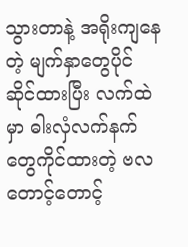သွားတာနဲ့ အရိုးကျနေတဲ့ မျက်နှာတွေပိုင်ဆိုင်ထားပြီး လက်ထဲမှာ ဓါးလှံလက်နက်တွေကိုင်ထားတဲ့ ဗလတောင့်တောင့်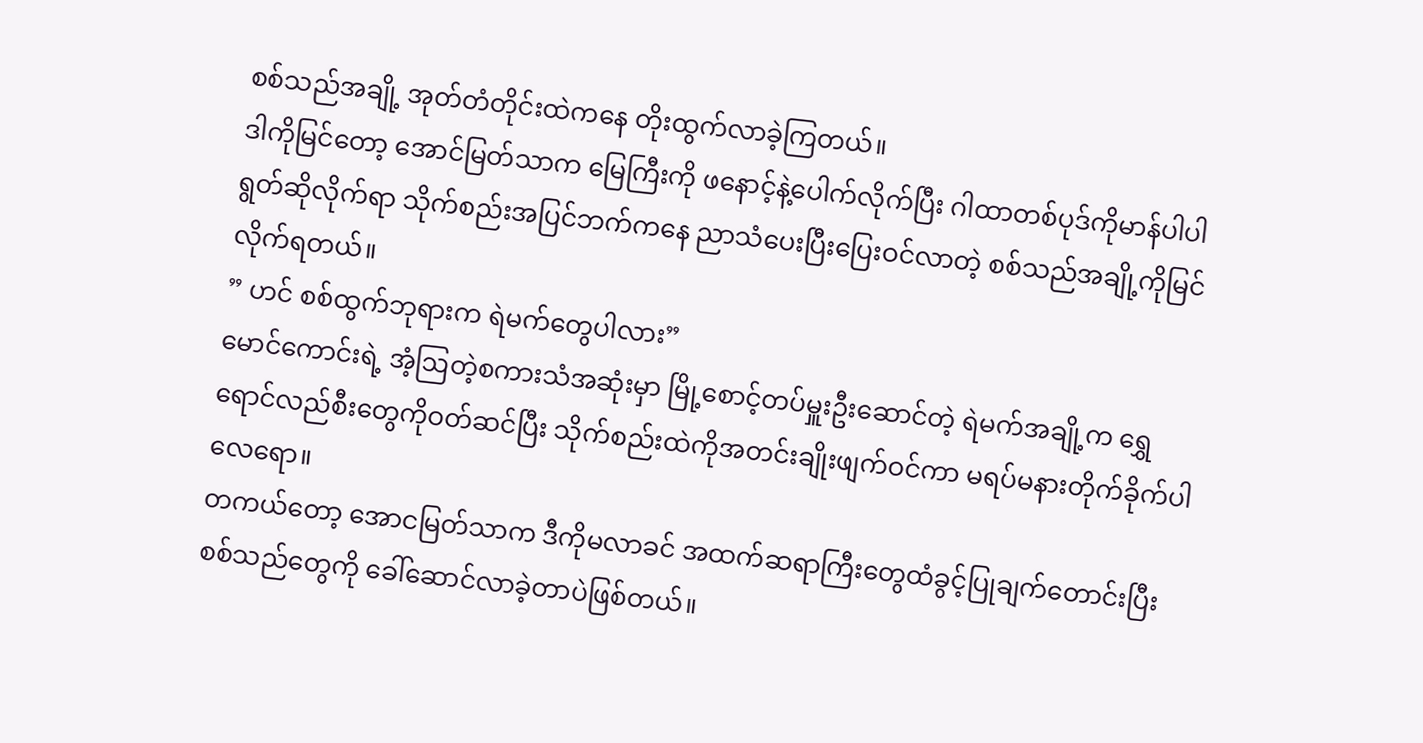စစ်သည်အချို့ အုတ်တံတိုင်းထဲကနေ တိုးထွက်လာခဲ့ကြတယ်။
ဒါကိုမြင်တော့ အောင်မြတ်သာက မြေကြီးကို ဖနောင့်နဲ့ပေါက်လိုက်ပြီး ဂါထာတစ်ပုဒ်ကိုမာန်ပါပါရွတ်ဆိုလိုက်ရာ သိုက်စည်းအပြင်ဘက်ကနေ ညာသံပေးပြီးပြေးဝင်လာတဲ့ စစ်သည်အချို့ကိုမြင်လိုက်ရတယ်။
” ဟင် စစ်ထွက်ဘုရားက ရဲမက်တွေပါလား”
မောင်ကောင်းရဲ့ အံ့ဩတဲ့စကားသံအဆုံးမှာ မြို့စောင့်တပ်မှူးဦးဆောင်တဲ့ ရဲမက်အချို့က ရွှေရောင်လည်စီးတွေကိုဝတ်ဆင်ပြီး သိုက်စည်းထဲကိုအတင်းချိုးဖျက်ဝင်ကာ မရပ်မနားတိုက်ခိုက်ပါလေရော။
တကယ်တော့ အောငမြတ်သာက ဒီကိုမလာခင် အထက်ဆရာကြီးတွေထံခွင့်ပြုချက်တောင်းပြီး စစ်သည်တွေကို ခေါ်ဆောင်လာခဲ့တာပဲဖြစ်တယ်။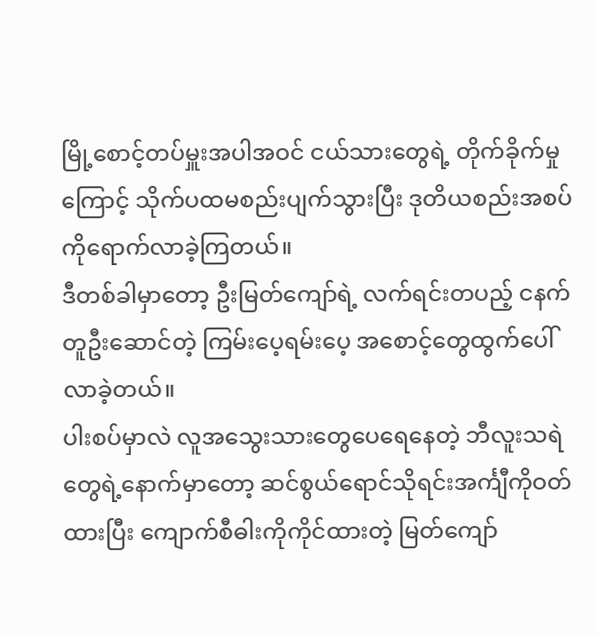မြို့စောင့်တပ်မှူးအပါအဝင် ငယ်သားတွေရဲ့ တိုက်ခိုက်မှုကြောင့် သိုက်ပထမစည်းပျက်သွားပြီး ဒုတိယစည်းအစပ်ကိုရောက်လာခဲ့ကြတယ်။
ဒီတစ်ခါမှာတော့ ဦးမြတ်ကျော်ရဲ့ လက်ရင်းတပည့် ငနက်တူဦးဆောင်တဲ့ ကြမ်းပေ့ရမ်းပေ့ အစောင့်တွေထွက်ပေါ်လာခဲ့တယ်။
ပါးစပ်မှာလဲ လူအသွေးသားတွေပေရေနေတဲ့ ဘီလူးသရဲတွေရဲ့နောက်မှာတော့ ဆင်စွယ်ရောင်သိုရင်းအင်္ကျီကိုဝတ်ထားပြီး ကျောက်စီဓါးကိုကိုင်ထားတဲ့ မြတ်ကျော်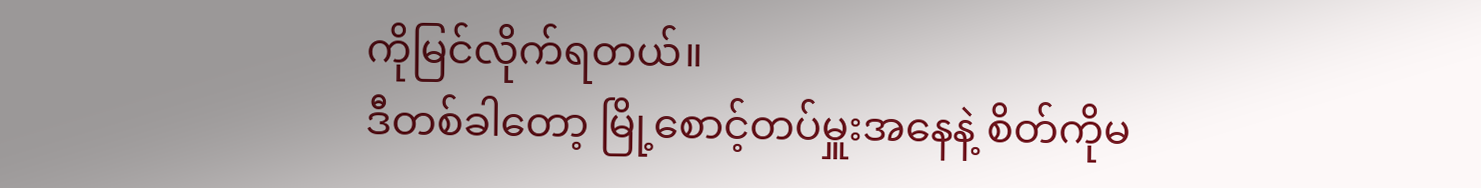ကိုမြင်လိုက်ရတယ်။
ဒီတစ်ခါတော့ မြို့စောင့်တပ်မှူးအနေနဲ့ စိတ်ကိုမ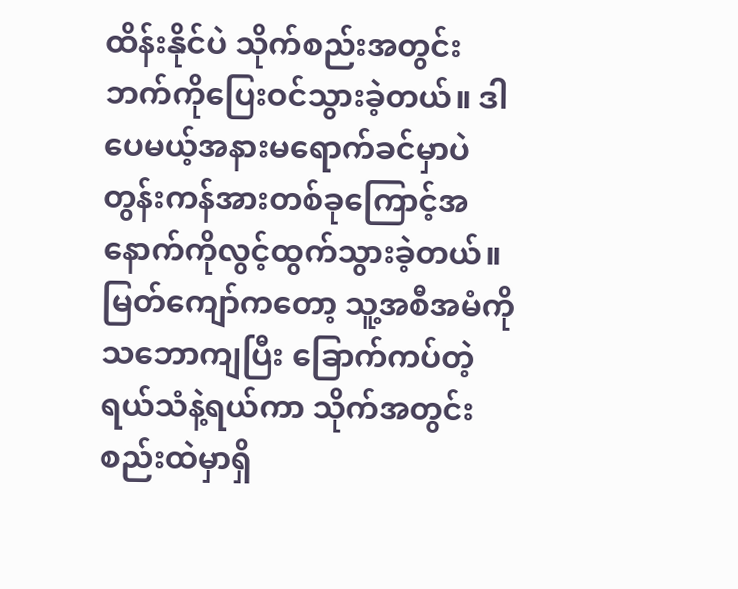ထိန်းနိုင်ပဲ သိုက်စည်းအတွင်းဘက်ကိုပြေးဝင်သွားခဲ့တယ်။ ဒါပေမယ့်အနားမရောက်ခင်မှာပဲ တွန်းကန်အားတစ်ခုကြောင့်အနောက်ကိုလွင့်ထွက်သွားခဲ့တယ်။
မြတ်ကျော်ကတော့ သူ့အစီအမံကို သဘောကျပြီး ခြောက်ကပ်တဲ့ရယ်သံနဲ့ရယ်ကာ သိုက်အတွင်းစည်းထဲမှာရှိ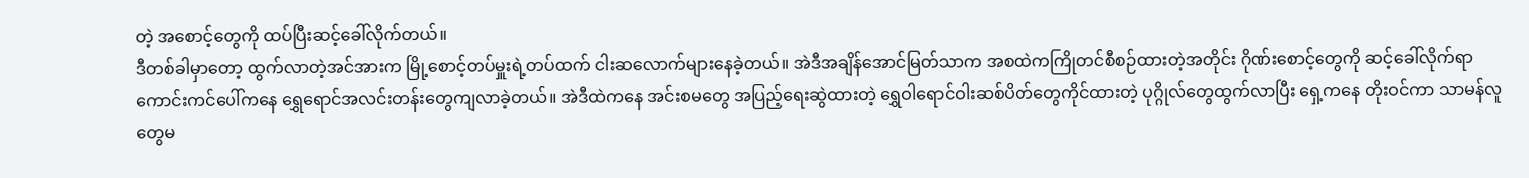တဲ့ အစောင့်တွေကို ထပ်ပြီးဆင့်ခေါ်လိုက်တယ်။
ဒီတစ်ခါမှာတော့ ထွက်လာတဲ့အင်အားက မြို့စောင့်တပ်မှူးရဲ့တပ်ထက် ငါးဆလောက်များနေခဲ့တယ်။ အဲဒီအချိန်အောင်မြတ်သာက အစထဲကကြိုတင်စီစဉ်ထားတဲ့အတိုင်း ဂိုဏ်းစောင့်တွေကို ဆင့်ခေါ်လိုက်ရာ ကောင်းကင်ပေါ်ကနေ ရွှေရောင်အလင်းတန်းတွေကျလာခဲ့တယ်။ အဲဒီထဲကနေ အင်းစမတွေ အပြည့်ရေးဆွဲထားတဲ့ ရွှေဝါရောင်ဝါးဆစ်ပိတ်တွေကိုင်ထားတဲ့ ပုဂ္ဂိုလ်တွေထွက်လာပြီး ရှေ့ကနေ တိုးဝင်ကာ သာမန်လူတွေမ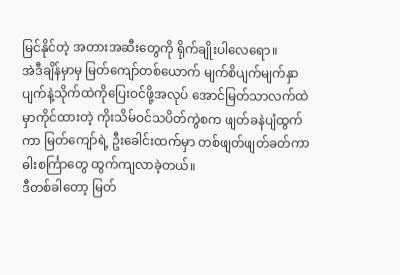မြင်နိုင်တဲ့ အတားအဆီးတွေကို ရိုက်ချိုးပါလေရော။
အဲဒီချိန်မှာမှ မြတ်ကျော်တစ်ယောက် မျက်စိပျက်မျက်နှာပျက်နဲ့သိုက်ထဲကိုပြေးဝင်ဖို့အလုပ် အောင်မြတ်သာလက်ထဲမှာကိုင်ထားတဲ့ ကိုးသိမ်ဝင်သပိတ်ကွဲစက ဖျတ်ခနဲပျံထွက်ကာ မြတ်ကျော်ရဲ့ ဦးခေါင်းထက်မှာ တစ်ဖျတ်ဖျတ်ခတ်ကာ ဓါးစင်္ကြာတွေ ထွက်ကျလာခဲ့တယ်။
ဒီတစ်ခါတော့ မြတ်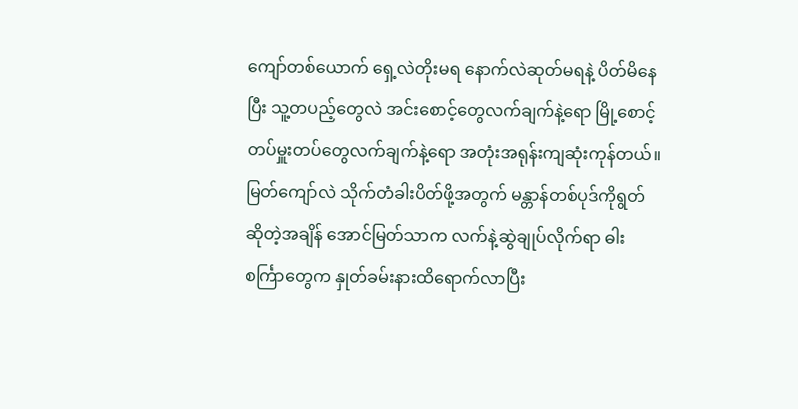ကျော်တစ်ယောက် ရှေ့လဲတိုးမရ နောက်လဲဆုတ်မရနဲ့ ပိတ်မိနေပြီး သူ့တပည့်တွေလဲ အင်းစောင့်တွေလက်ချက်နဲ့ရော မြို့စောင့်တပ်မှူးတပ်တွေလက်ချက်နဲ့ရော အတုံးအရုန်းကျဆုံးကုန်တယ်။
မြတ်ကျော်လဲ သိုက်တံခါးပိတ်ဖို့အတွက် မန္တာန်တစ်ပုဒ်ကိုရွတ်ဆိုတဲ့အချိန် အောင်မြတ်သာက လက်နဲ့ဆွဲချုပ်လိုက်ရာ ဓါးစင်္ကြာတွေက နှုတ်ခမ်းနားထိရောက်လာပြီး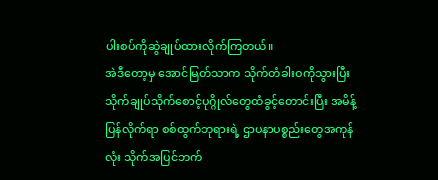ပါးစပ်ကိုဆွဲချုပ်ထားလိုက်ကြတယ်။
အဲဒီတော့မှ အောင်မြတ်သာက သိုက်တံခါးဝကိုသွားပြီး သိုက်ချုပ်သိုက်စောင့်ပုဂ္ဂိုလ်တွေထံခွင့်တောင်းပြီး အမိန့်ပြန်လိုက်ရာ စစ်ထွက်ဘုရားရဲ့ ဌာပနာပစ္စည်းတွေအကုန်လုံး သိုက်အပြင်ဘက်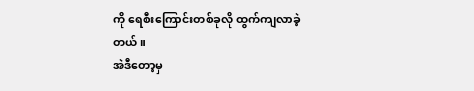ကို ရေစီးကြောင်းတစ်ခုလို ထွက်ကျလာခဲ့တယ်။
အဲဒီတော့မှ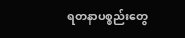ရတနာပစ္စည်းတွေ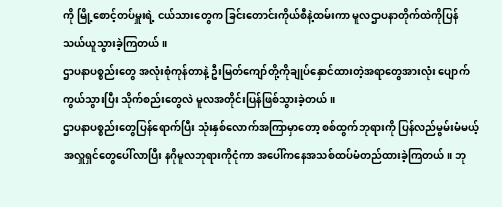ကို မြို့စောင့်တပ်မှူးရဲ့ ငယ်သားတွေက ခြင်းတောင်းကိုယ်စီနဲ့ထမ်းကာ မူလဌာပနာတိုက်ထဲကိုပြန်သယ်ယူသွားခဲ့ကြတယ်။
ဌာပနာပစ္စည်းတွေ အလုံးစုံကုန်တာနဲ့ ဦးမြတ်ကျော်တို့ကိုချုပ်နှောင်ထားတဲ့အရာတွေအားလုံး ပျောက်ကွယ်သွားပြီး သိုက်စည်းတွေလဲ မူလအတိုင်းပြန်ဖြစ်သွားခဲ့တယ်။
ဌာပနာပစ္စည်းတွေပြန်ရောက်ပြီး သုံးနှစ်လောက်အကြာမှာတော့ စစ်ထွက်ဘုရားကို ပြန်လည်မွမ်းမံမယ့် အလှူရှင်တွေပေါ်လာပြီး နဂိုမူလဘုရားကိုငုံကာ အပေါ်ကနေအသစ်ထပ်မံတည်ထားခဲ့ကြတယ်။ ဘု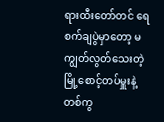ရားထီးတော်တင် ရေစက်ချပွဲမှာတော့ မကျွတ်လွတ်သေးတဲ့ မြို့စောင့်တပ်မှူးနဲ့တစ်ကွ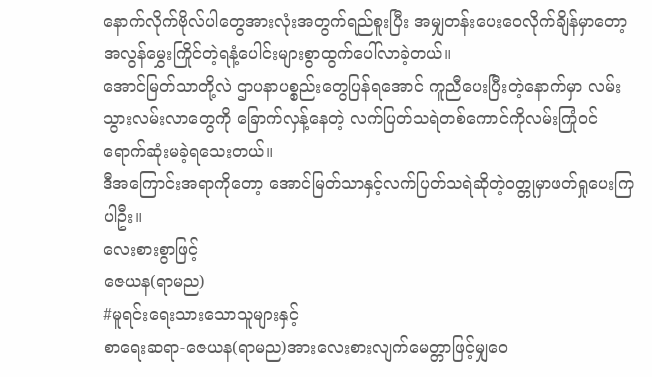နောက်လိုက်ဗိုလ်ပါတွေအားလုံးအတွက်ရည်စူးပြီး အမျှတန်းပေးဝေလိုက်ချိန်မှာတော့ အလွန်မွှေးကြိုင်တဲ့ရနံ့ပေါင်းများစွာထွက်ပေါ်လာခဲ့တယ်။
အောင်မြတ်သာတို့လဲ ဌာပနာပစ္စည်းတွေပြန်ရအောင် ကူညီပေးပြီးတဲ့နောက်မှာ လမ်းသွားလမ်းလာတွေကို ခြောက်လှန့်နေတဲ့ လက်ပြတ်သရဲတစ်ကောင်ကိုလမ်းကြုံဝင်ရောက်ဆုံးမခဲ့ရသေးတယ်။
ဒီအကြောင်းအရာကိုတော့ အောင်မြတ်သာနှင့်လက်ပြတ်သရဲဆိုတဲ့ဝတ္တုမှာဖတ်ရှုပေးကြပါဦး။
လေးစားစွာဖြင့်
ဇေယန(ရာမည)
#မူရင်းရေးသားသောသူများနှင့်
စာရေးဆရာ-ဇေယန(ရာမည)အားလေးစားလျက်မေတ္တာဖြင့်မျှဝေ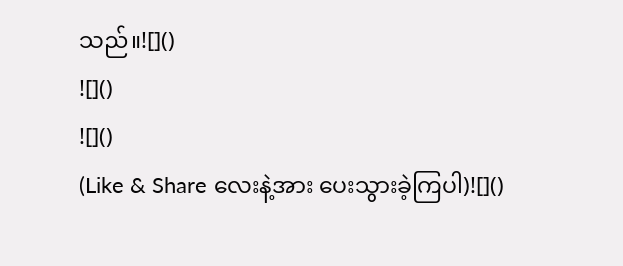သည်။![]()
![]()
![]()
(Like & Share လေးနဲ့အား ပေးသွားခဲ့ကြပါ)![]()